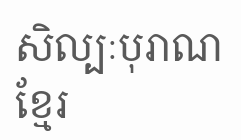សិល្បៈបុរាណខ្មែរ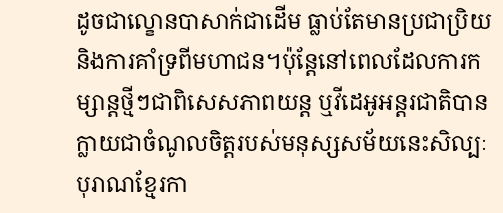ដូចជាល្ខោនបាសាក់ជាដើម ធ្លាប់តែមានប្រជាប្រិយ និងការគាំទ្រពីមហាជន។ប៉ុន្តែនៅពេលដែលការកម្សាន្តថ្មីៗជាពិសេសភាពយន្ត ឬវីដេអូអន្តរជាតិបានក្លាយជាចំណូលចិត្តរបស់មនុស្សសម័យនេះសិល្បៈបុរាណខ្មែរកា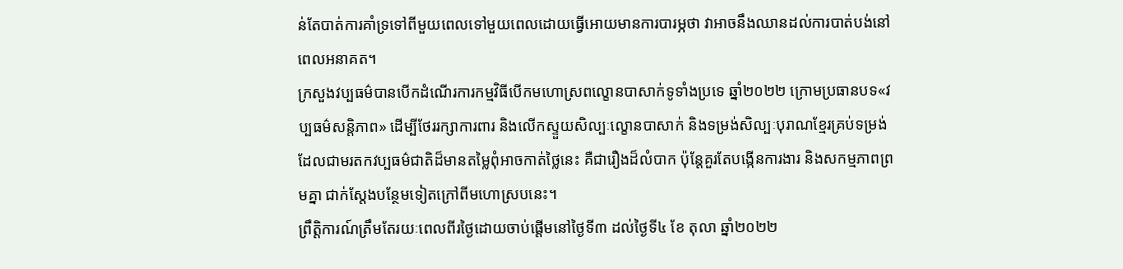ន់តែបាត់ការគាំទ្រទៅពីមួយពេលទៅមួយពេលដោយធ្វើអោយមានការបារម្ភថា វាអាចនឹងឈានដល់ការបាត់បង់នៅពេលអនាគត។
ក្រសួងវប្បធម៌បានបើកដំណើរការកម្មវិធីបើកមហោស្រពល្ខោនបាសាក់ទូទាំងប្រទេ ឆ្នាំ២០២២ ក្រោមប្រធានបទ«វប្បធម៌សន្តិភាព» ដើម្បីថែររក្សាការពារ និងលើកស្ទួយសិល្បៈល្ខោនបាសាក់ និងទម្រង់សិល្បៈបុរាណខ្មែរគ្រប់ទម្រង់ ដែលជាមរតកវប្បធម៌ជាតិដ៏មានតម្លៃពុំអាចកាត់ថ្លៃនេះ គឺជារឿងដ៏លំបាក ប៉ុន្តែគួរតែបង្កើនការងារ និងសកម្មភាពព្រមគ្នា ជាក់ស្តែងបន្ថែមទៀតក្រៅពីមហោស្របនេះ។
ព្រឹត្តិការណ៍ត្រឹមតែរយៈពេលពីរថ្ងៃដោយចាប់ផ្តើមនៅថ្ងៃទី៣ ដល់ថ្ងៃទី៤ ខែ តុលា ឆ្នាំ២០២២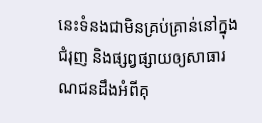នេះទំនងជាមិនគ្រប់គ្រាន់នៅក្នុងជំរុញ និងផ្សព្វផ្សាយឲ្យសាធារណជនដឹងអំពីគុ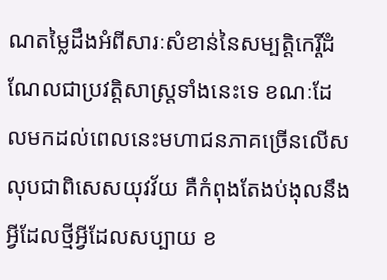ណតម្លៃដឹងអំពីសារៈសំខាន់នៃសម្បត្តិកេរ្តិ៍ដំណែលជាប្រវត្តិសាស្ត្រទាំងនេះទេ ខណៈដែលមកដល់ពេលនេះមហាជនភាគច្រើនលើសលុបជាពិសេសយុវវ័យ គឺកំពុងតែងប់ងុលនឹងអ្វីដែលថ្មីអ្វីដែលសប្បាយ ខ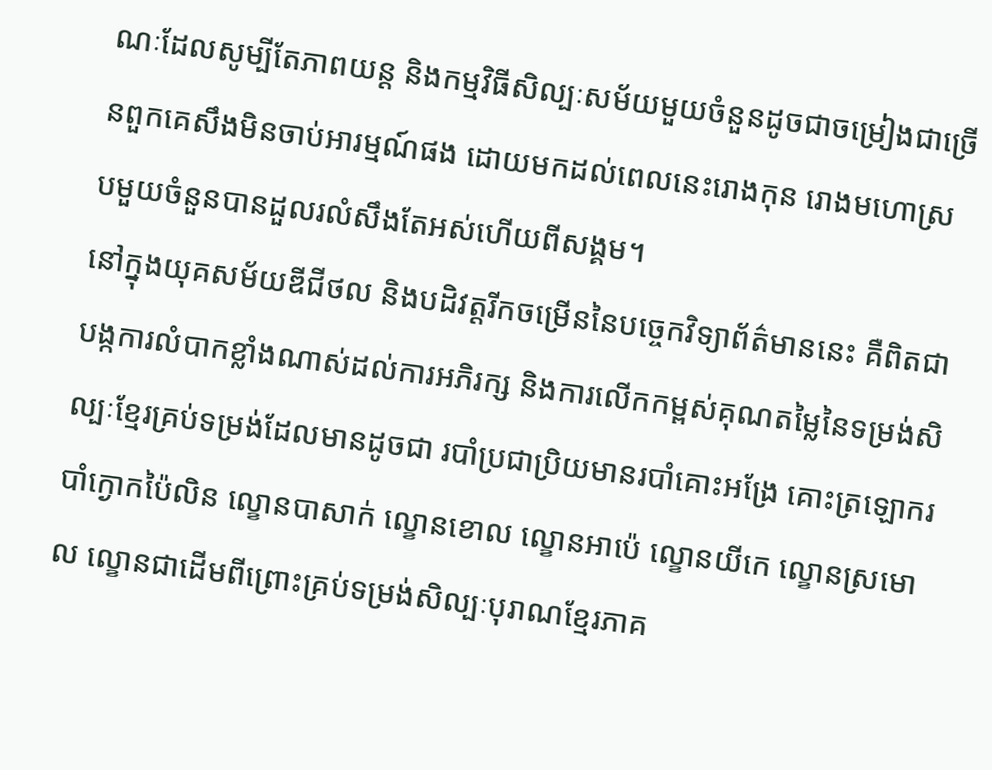ណៈដែលសូម្បីតែភាពយន្ត និងកម្មវិធីសិល្បៈសម័យមួយចំនួនដូចជាចម្រៀងជាច្រើនពួកគេសឹងមិនចាប់អារម្មណ៍ផង ដោយមកដល់ពេលនេះរោងកុន រោងមហោស្របមួយចំនួនបានដួលរលំសឹងតែអស់ហើយពីសង្គម។
នៅក្នុងយុគសម័យឌីជីថល និងបដិវត្តរីកចម្រើននៃបច្ចេកវិទ្យាព័ត៌មាននេះ គឺពិតជាបង្កការលំបាកខ្លាំងណាស់ដល់ការអភិរក្ស និងការលើកកម្ពស់គុណតម្លៃនៃទម្រង់សិល្បៈខែ្មរគ្រប់ទម្រង់ដែលមានដូចជា របាំប្រជាប្រិយមានរបាំគោះអង្រែ គោះត្រឡោករបាំក្ងោកប៉ៃលិន ល្ខោនបាសាក់ ល្ខោនខោល ល្ខោនអាប៉េ ល្ខោនយីកេ ល្ខោនស្រមោល ល្ខោនជាដើមពីព្រោះគ្រប់ទម្រង់សិល្បៈបុរាណខ្មែរភាគ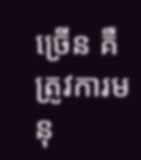ច្រើន គឺត្រូវការមនុ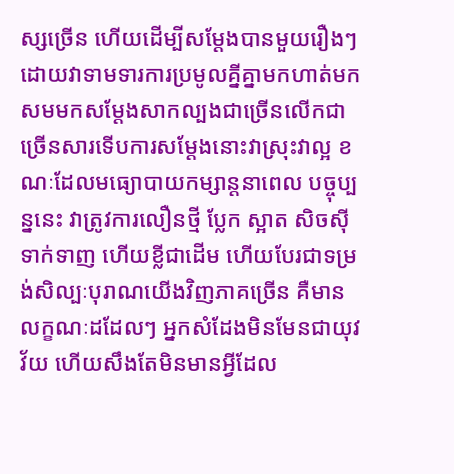ស្សច្រើន ហើយដើម្បីសម្តែងបានមួយរឿងៗដោយវាទាមទារការប្រមូលគ្នីគ្នាមកហាត់មកសមមកសម្តែងសាកល្បងជាច្រើនលើកជាច្រើនសារទើបការសម្តែងនោះវាស្រុះវាល្អ ខណៈដែលមធ្យោបាយកម្សាន្តនាពេល បច្ចុប្បន្ននេះ វាត្រូវការលឿនថ្មី ប្លែក ស្អាត សិចស៊ីទាក់ទាញ ហើយខ្លីជាដើម ហើយបែរជាទម្រង់សិល្បៈបុរាណយើងវិញភាគច្រើន គឺមានលក្ខណៈដដែលៗ អ្នកសំដែងមិនមែនជាយុវវ័យ ហើយសឹងតែមិនមានអ្វីដែល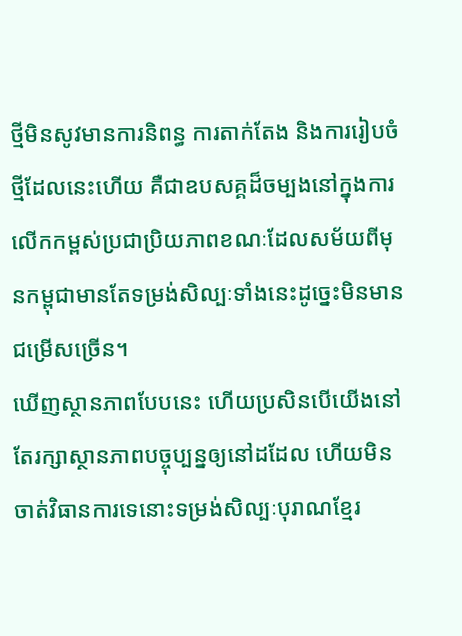ថ្មីមិនសូវមានការនិពន្ធ ការតាក់តែង និងការរៀបចំថ្មីដែលនេះហើយ គឺជាឧបសគ្គដ៏ចម្បងនៅក្នុងការលើកកម្ពស់ប្រជាប្រិយភាពខណៈដែលសម័យពីមុនកម្ពុជាមានតែទម្រង់សិល្បៈទាំងនេះដូច្នេះមិនមានជម្រើសច្រើន។
ឃើញស្ថានភាពបែបនេះ ហើយប្រសិនបើយើងនៅតែរក្សាស្ថានភាពបច្ចុប្បន្នឲ្យនៅដដែល ហើយមិនចាត់វិធានការទេនោះទម្រង់សិល្បៈបុរាណខ្មែរ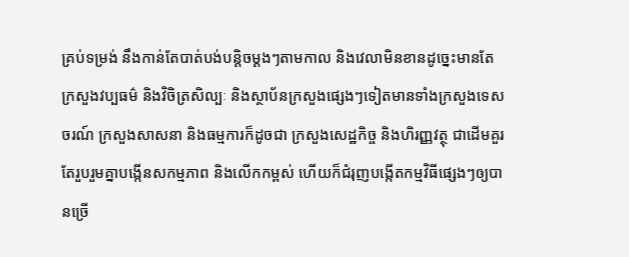គ្រប់ទម្រង់ នឹងកាន់តែបាត់បង់បន្តិចម្តងៗតាមកាល និងវេលាមិនខានដូច្នេះមានតែក្រសួងវប្បធម៌ និងវិចិត្រសិល្បៈ និងស្ថាប័នក្រសួងផ្សេងៗទៀតមានទាំងក្រសួងទេសចរណ៍ ក្រសួងសាសនា និងធម្មការក៏ដូចជា ក្រសួងសេដ្ឋកិច្ច និងហិរញ្ញវត្ថុ ជាដើមគួរតែរួបរួមគ្នាបង្កើនសកម្មភាព និងលើកកម្ពស់ ហើយក៏ជំរុញបង្កើតកម្មវិធីផ្សេងៗឲ្យបានច្រើ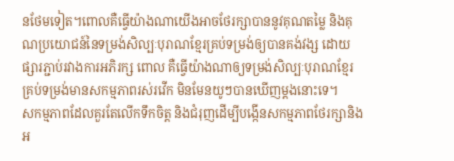នថែមទៀត។ពោលគឺធ្វើយ៉ាងណាយើងអាចថែរក្សាបាននូវគុណតម្លៃ និងគុណប្រយោជន៍នៃទម្រង់សិល្បៈបុរាណខ្មែរគ្រប់ទម្រង់ឲ្យបានគង់វង្ស ដោយផ្សារភ្ជាប់រវាងការអភិរក្ស ពោល គឺធ្វើយ៉ាងណាឲ្យទម្រង់សិល្បៈបុរាណខ្មែរ គ្រប់ទម្រង់មានសកម្មភាពរស់រវើក មិនមែនយូៗបានឃើញម្តងនោះទេ។
សកម្មភាពដែលគួរតែលើកទឹកចិត្ត និងជំរុញដើម្បីបង្កើនសកម្មភាពថែរក្សានិងអ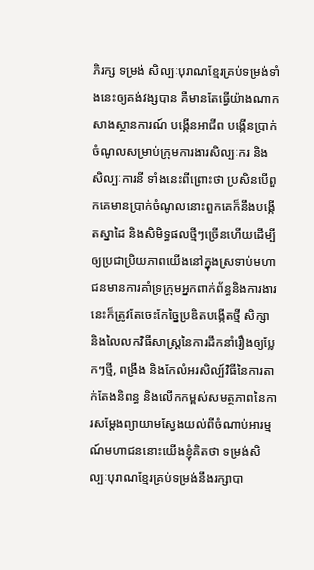ភិរក្ស ទម្រង់ សិល្បៈបុរាណខ្មែរគ្រប់ទម្រង់ទាំងនេះឲ្យគង់វង្សបាន គឺមានតែធ្វើយ៉ាងណាកសាងស្ថានការណ៍ បង្កើនអាជីព បង្កើនប្រាក់ចំណូលសម្រាប់ក្រុមការងារសិល្បៈករ និងសិល្បៈការនី ទាំងនេះពីព្រោះថា ប្រសិនបើពួកគេមានប្រាក់ចំណូលនោះពួកគេក៏នឹងបង្កើតស្នាដៃ និងសិមិទ្ធផលថ្មីៗច្រើនហើយដើម្បីឲ្យប្រជាប្រិយភាពយើងនៅក្នុងស្រទាប់មហាជនមានការគាំទ្រក្រុមអ្នកពាក់ព័ន្ធនិងការងារនេះក៏ត្រូវតែចេះកែច្នៃប្រឌិតបង្កើតថ្មី សិក្សា និងលៃលកវិធីសាស្ត្រនៃការដឹកនាំរឿងឲ្យប្លែកៗថ្មី, ពង្រឹង និងកែលំអរសិល្ប៍វិធីនៃការតាក់តែងនិពន្ធ និងលើកកម្ពស់សមត្ថភាពនៃការសម្តែងព្យាយាមស្វែងយល់ពីចំណាប់អារម្មណ៍មហាជននោះយើងខ្ញុំគិតថា ទម្រង់សិល្បៈបុរាណខ្មែរគ្រប់ទម្រង់នឹងរក្សាបា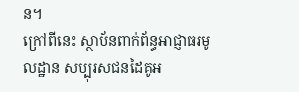ន។
ក្រៅពីនេះ ស្ថាប័នពាក់ព័ន្ធអាជ្ញាធរមូលដ្ឋាន សប្បុរសជនដៃគូអ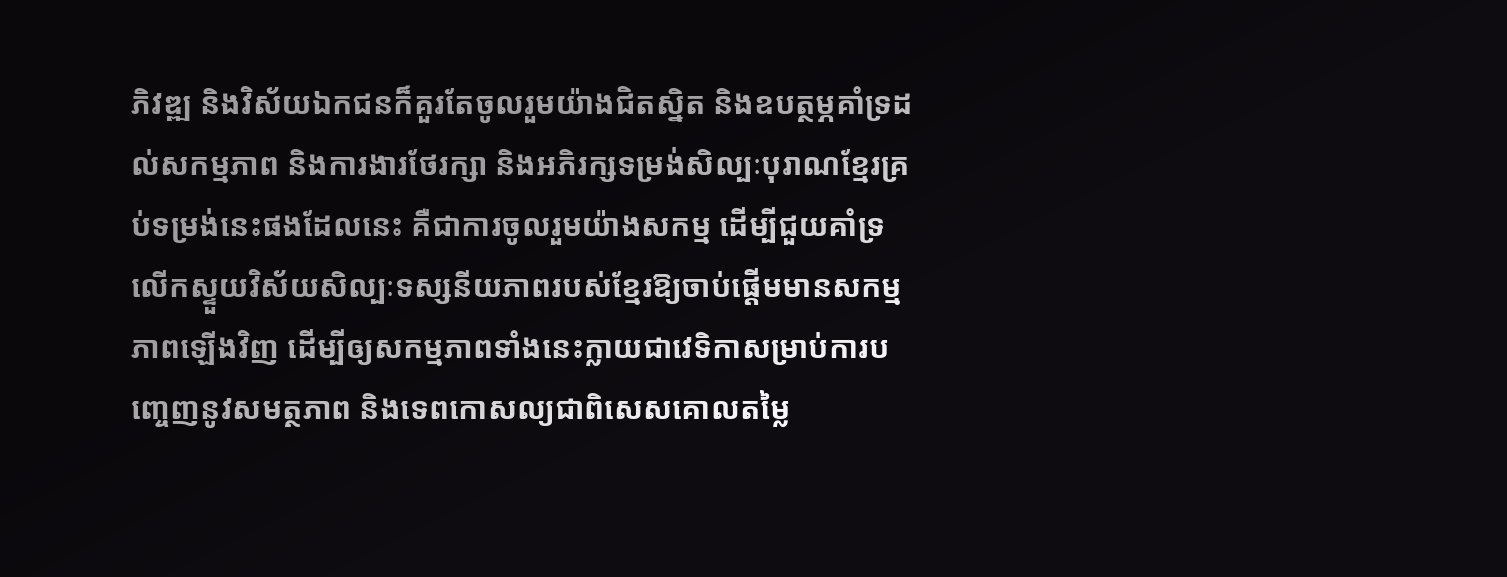ភិវឌ្ឍ និងវិស័យឯកជនក៏គួរតែចូលរួមយ៉ាងជិតស្និត និងឧបត្ថម្ភគាំទ្រដល់សកម្មភាព និងការងារថែរក្សា និងអភិរក្សទម្រង់សិល្បៈបុរាណខ្មែរគ្រប់ទម្រង់នេះផងដែលនេះ គឺជាការចូលរួមយ៉ាងសកម្ម ដើម្បីជួយគាំទ្រលើកស្ទួយវិស័យសិល្បៈទស្សនីយភាពរបស់ខ្មែរឱ្យចាប់ផ្តើមមានសកម្មភាពឡើងវិញ ដើម្បីឲ្យសកម្មភាពទាំងនេះក្លាយជាវេទិកាសម្រាប់ការបញ្ចេញនូវសមត្ថភាព និងទេពកោសល្យជាពិសេសគោលតម្លៃ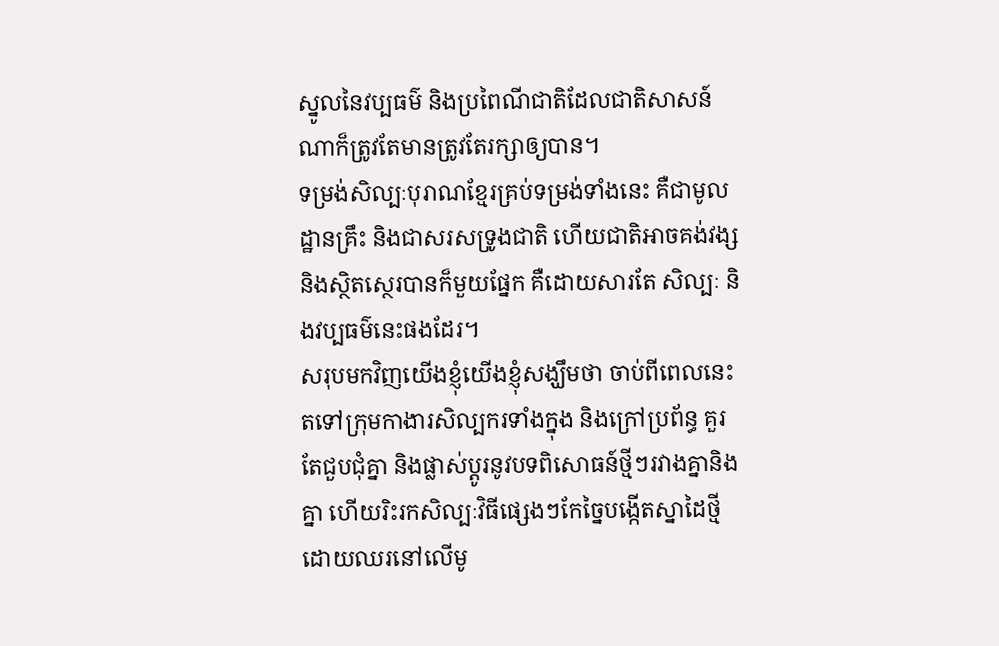ស្នូលនៃវប្បធម៌ និងប្រពៃណីជាតិដែលជាតិសាសន៍ណាក៏ត្រូវតែមានត្រូវតែរក្សាឲ្យបាន។
ទម្រង់សិល្បៈបុរាណខ្មែរគ្រប់ទម្រង់ទាំងនេះ គឺជាមូលដ្ឋានគ្រឹះ និងជាសរសទ្រូងជាតិ ហើយជាតិអាចគង់វង្ស និងស្ថិតស្ថេរបានក៏មួយផ្នែក គឺដោយសារតែ សិល្បៈ និងវប្បធម៌នេះផងដែរ។
សរុបមកវិញយើងខ្ញុំយើងខ្ញុំសង្ឃឹមថា ចាប់ពីពេលនេះតទៅក្រុមកាងារសិល្បករទាំងក្នុង និងក្រៅប្រព័ន្ធ គួរតែជួបជុំគ្នា និងផ្លាស់ប្តូរនូវបទពិសោធន៍ថ្មីៗរវាងគ្នានិងគ្នា ហើយរិះរកសិល្បៈវិធីផ្សេងៗកែច្នៃបង្កើតស្នាដៃថ្មី ដោយឈរនៅលើមូ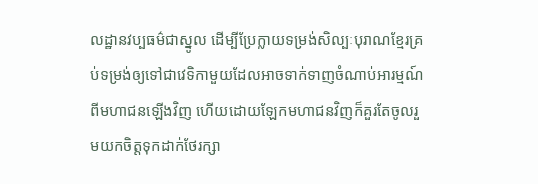លដ្ឋានវប្បធម៌ជាស្នូល ដើម្បីប្រែក្លាយទម្រង់សិល្បៈបុរាណខ្មែរគ្រប់ទម្រង់ឲ្យទៅជាវេទិកាមួយដែលអាចទាក់ទាញចំណាប់អារម្មណ៍ពីមហាជនឡើងវិញ ហើយដោយឡែកមហាជនវិញក៏គួរតែចូលរួមយកចិត្តទុកដាក់ថែរក្សា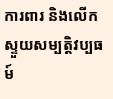ការពារ និងលើកស្ទួយសម្បត្តិវប្បធម៍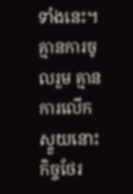ទាំងនេះ។គ្មានការចូលរួម គ្មានការលើកស្ទួយនោះ កិច្ចថែរ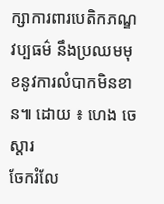ក្សាការពារបេតិកភណ្ឌវប្បធម៌ នឹងប្រឈមមុខនូវការលំបាកមិនខាន៕ ដោយ ៖ ហេង ចេស្តារ
ចែករំលែ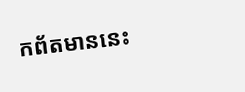កព័តមាននេះ